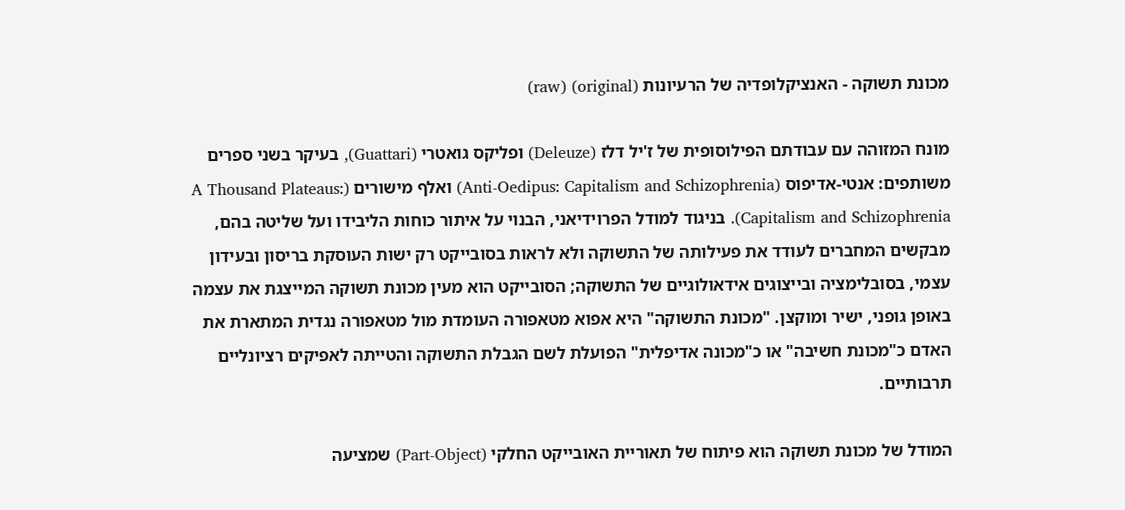מכונת תשוקה - האנציקלופדיה של הרעיונות (original) (raw)

מונח המזוהה עם עבודתם הפילוסופית של ז'יל דלז (Deleuze) ופליקס גואטרי (Guattari), בעיקר בשני ספרים משותפים: אנטי-אדיפוס (Anti-Oedipus: Capitalism and Schizophrenia) ואלף מישורים (A Thousand Plateaus: Capitalism and Schizophrenia). בניגוד למודל הפרוידיאני, הבנוי על איתור כוחות הליבידו ועל שליטה בהם, מבקשים המחברים לעודד את פעילותה של התשוקה ולא לראות בסובייקט רק ישות העוסקת בריסון ובעידון עצמי, בסובלימציה ובייצוגים אידאולוגיים של התשוקה; הסובייקט הוא מעין מכונת תשוקה המייצגת את עצמה באופן גופני, ישיר ומוקצן. "מכונת התשוקה" היא אפוא מטאפורה העומדת מול מטאפורה נגדית המתארת את האדם כ"מכונת חשיבה" או כ"מכונה אדיפלית" הפועלת לשם הגבלת התשוקה והטייתה לאפיקים רציונליים תרבותיים.

המודל של מכונת תשוקה הוא פיתוח של תאוריית האובייקט החלקי (Part-Object) שמציעה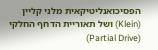הפסיכואנליטיקאית מלני קליין (Klein) ושל תאוריית הדחף החלקי (Partial Drive)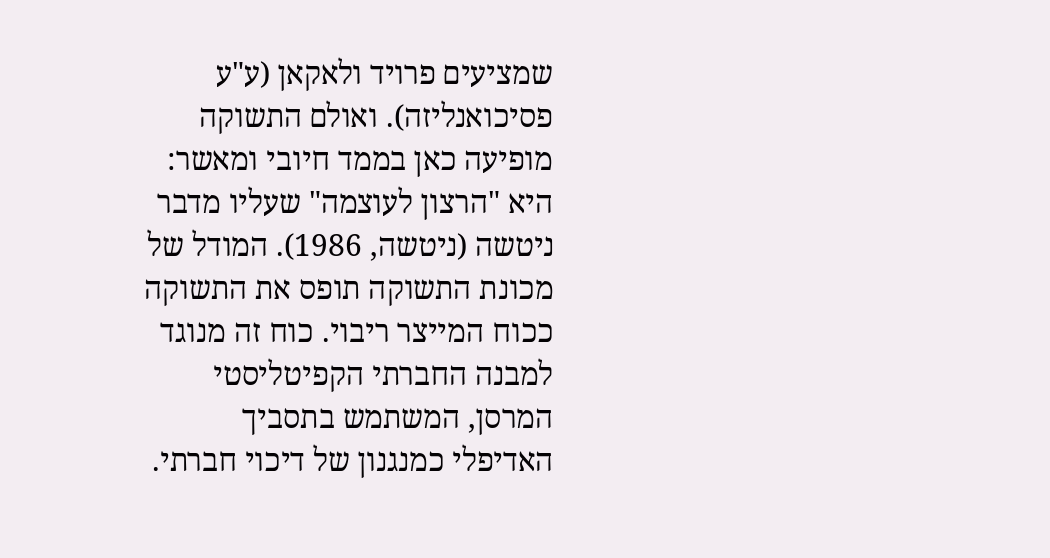שמציעים פרויד ולאקאן (ע"ע פסיכואנליזה). ואולם התשוקה מופיעה כאן בממד חיובי ומאשר: היא "הרצון לעוצמה" שעליו מדבר ניטשה (ניטשה, 1986). המודל של מכונת התשוקה תופס את התשוקה ככוח המייצר ריבוי. כוח זה מנוגד למבנה החברתי הקפיטליסטי המרסן, המשתמש בתסביך האדיפלי כמנגנון של דיכוי חברתי.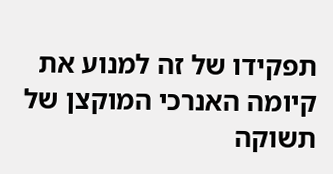תפקידו של זה למנוע את קיומה האנרכי המוקצן של תשוקה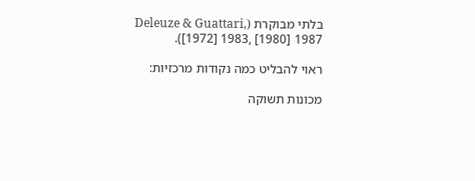בלתי מבוקרת (Deleuze & Guattari, [1972] 1983, [1980] 1987).

ראוי להבליט כמה נקודות מרכזיות:

מכונות תשוקה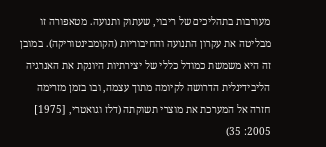מעורבות בתהליכים של ריבוי, שעתוק ותנועה. מטאפורה זו מבליטה את עקרון התנועה והחיבוריות (הקומבינטוריקה). במובן זה היא משמשת כמודל כללי של יצירתיות היונקת את האנרגיה הליבידינלית הדרושה לקיומה מתוך עצמה, ובו בזמן מזרימה חזרה אל המערכת את מוצרי תשוקתה (דלז וגואטרי, [1975] 2005: 35)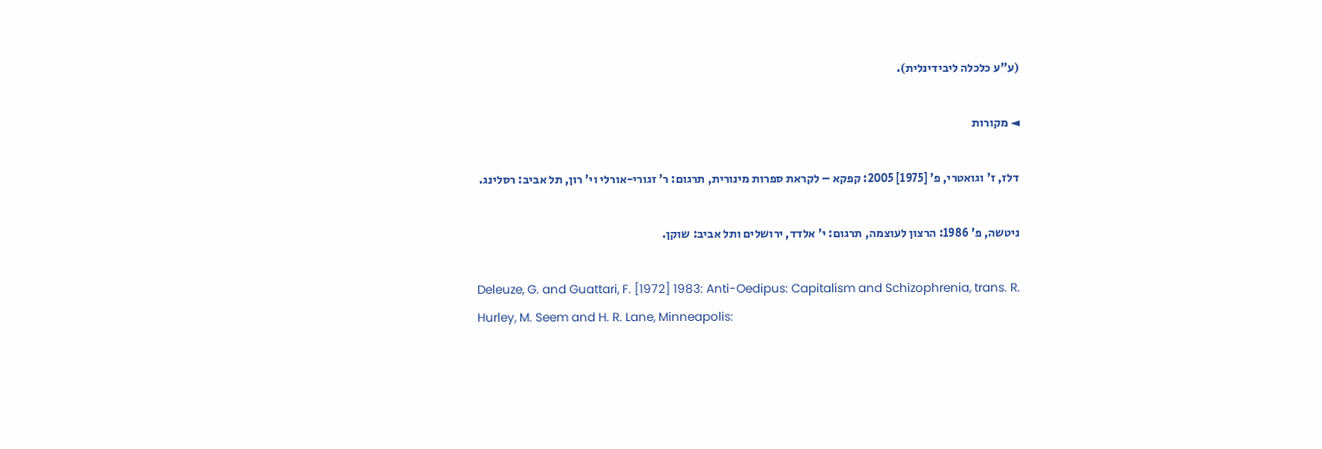(ע"ע כלכלה ליבידינלית).

◄ מקורות

דלז, ז' וגואטרי, פ' [1975] 2005: קפקא – לקראת ספרות מינורית, תרגום: ר' זגורי-אורלי וי' רון, תל אביב: רסלינג.

ניטשה, פ' 1986: הרצון לעוצמה, תרגום: י' אלדד, ירושלים ותל אביב: שוקן.

Deleuze, G. and Guattari, F. [1972] 1983: Anti-Oedipus: Capitalism and Schizophrenia, trans. R. Hurley, M. Seem and H. R. Lane, Minneapolis: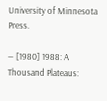University of Minnesota Press.

— [1980] 1988: A Thousand Plateaus: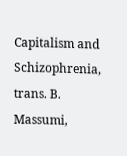Capitalism and Schizophrenia, trans. B. Massumi,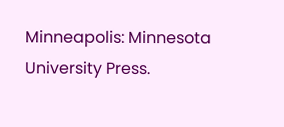Minneapolis: Minnesota University Press.